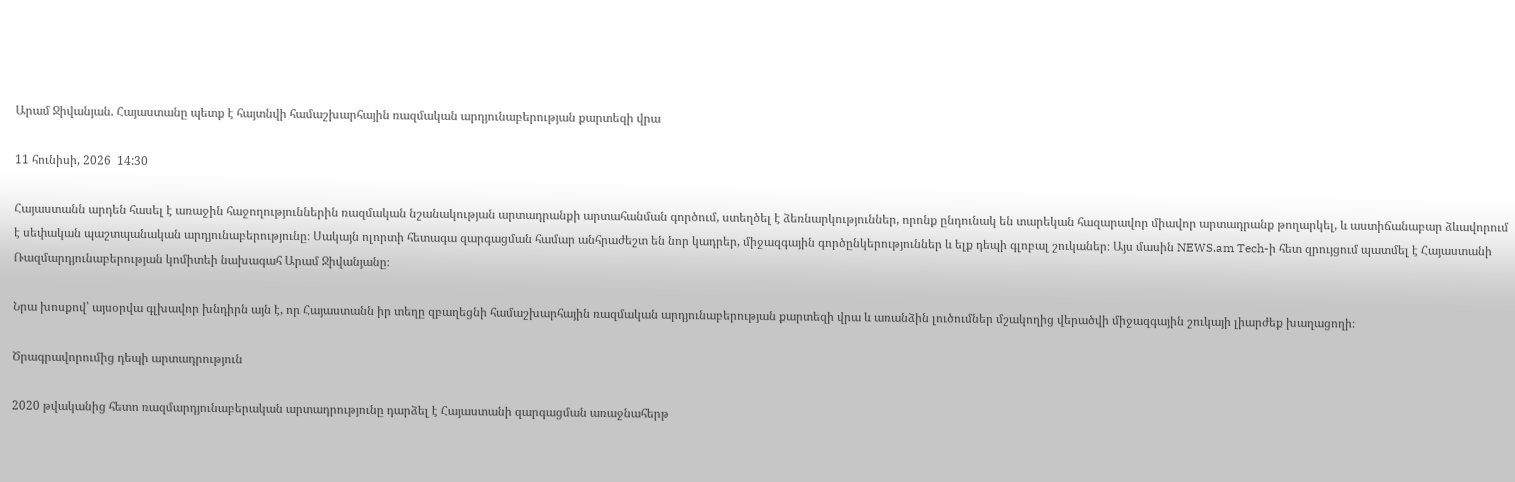Արամ Ջիվանյան. Հայաստանը պետք է հայտնվի համաշխարհային ռազմական արդյունաբերության քարտեզի վրա

11 հունիսի, 2026  14:30

Հայաստանն արդեն հասել է առաջին հաջողություններին ռազմական նշանակության արտադրանքի արտահանման գործում, ստեղծել է ձեռնարկություններ, որոնք ընդունակ են տարեկան հազարավոր միավոր արտադրանք թողարկել, և աստիճանաբար ձևավորում է սեփական պաշտպանական արդյունաբերությունը։ Սակայն ոլորտի հետագա զարգացման համար անհրաժեշտ են նոր կադրեր, միջազգային գործընկերություններ և ելք դեպի գլոբալ շուկաներ։ Այս մասին NEWS.am Tech-ի հետ զրույցում պատմել է Հայաստանի Ռազմարդյունաբերության կոմիտեի նախագահ Արամ Ջիվանյանը։

Նրա խոսքով՝ այսօրվա գլխավոր խնդիրն այն է, որ Հայաստանն իր տեղը զբաղեցնի համաշխարհային ռազմական արդյունաբերության քարտեզի վրա և առանձին լուծումներ մշակողից վերածվի միջազգային շուկայի լիարժեք խաղացողի։

Ծրագրավորումից դեպի արտադրություն

2020 թվականից հետո ռազմարդյունաբերական արտադրությունը դարձել է Հայաստանի զարգացման առաջնահերթ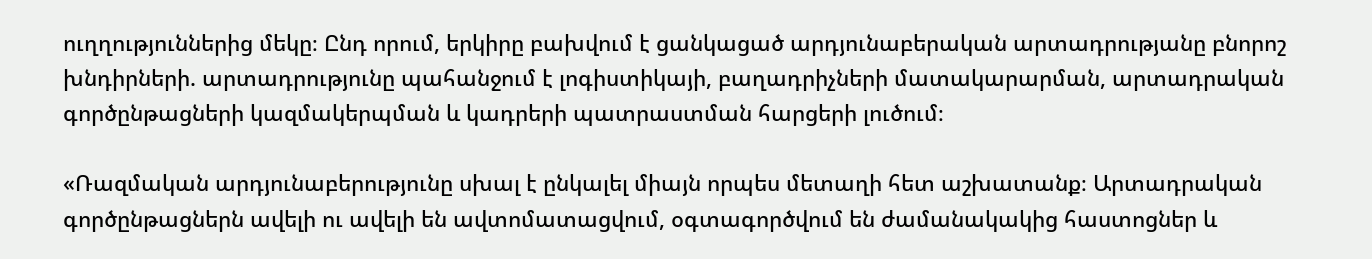ուղղություններից մեկը։ Ընդ որում, երկիրը բախվում է ցանկացած արդյունաբերական արտադրությանը բնորոշ խնդիրների. արտադրությունը պահանջում է լոգիստիկայի, բաղադրիչների մատակարարման, արտադրական գործընթացների կազմակերպման և կադրերի պատրաստման հարցերի լուծում։

«Ռազմական արդյունաբերությունը սխալ է ընկալել միայն որպես մետաղի հետ աշխատանք։ Արտադրական գործընթացներն ավելի ու ավելի են ավտոմատացվում, օգտագործվում են ժամանակակից հաստոցներ և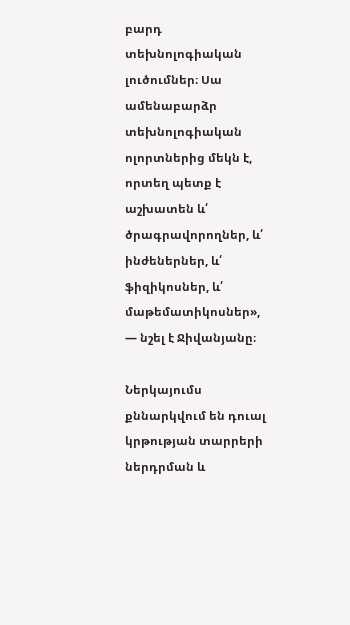բարդ տեխնոլոգիական լուծումներ։ Սա ամենաբարձր տեխնոլոգիական ոլորտներից մեկն է, որտեղ պետք է աշխատեն և՛ ծրագրավորողներ, և՛ ինժեներներ, և՛ ֆիզիկոսներ, և՛ մաթեմատիկոսներ», — նշել է Ջիվանյանը։

Ներկայումս քննարկվում են դուալ կրթության տարրերի ներդրման և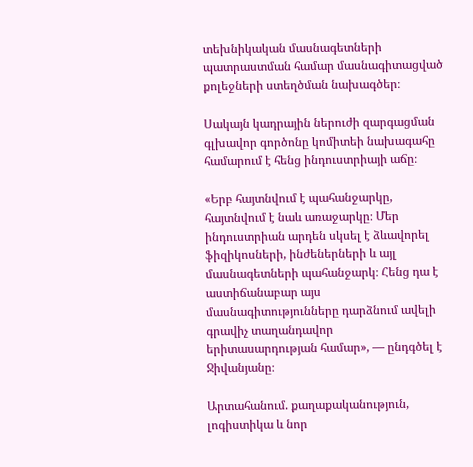տեխնիկական մասնագետների պատրաստման համար մասնագիտացված քոլեջների ստեղծման նախագծեր։

Սակայն կադրային ներուժի զարգացման գլխավոր գործոնը կոմիտեի նախագահը համարում է հենց ինդուստրիայի աճը։

«Երբ հայտնվում է պահանջարկը, հայտնվում է նաև առաջարկը։ Մեր ինդուստրիան արդեն սկսել է ձևավորել ֆիզիկոսների, ինժեներների և այլ մասնագետների պահանջարկ։ Հենց դա է աստիճանաբար այս մասնագիտությունները դարձնում ավելի գրավիչ տաղանդավոր երիտասարդության համար», — ընդգծել է Ջիվանյանը։

Արտահանում. քաղաքականություն, լոգիստիկա և նոր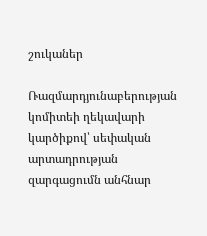շուկաներ

Ռազմարդյունաբերության կոմիտեի ղեկավարի կարծիքով՝ սեփական արտադրության զարգացումն անհնար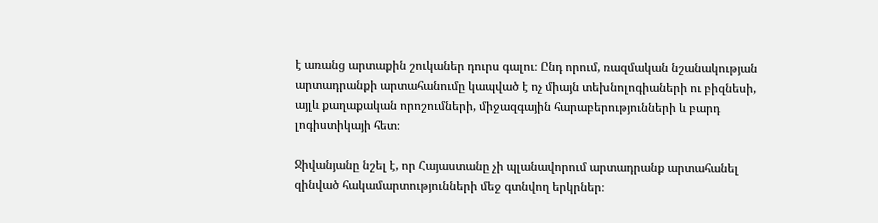է առանց արտաքին շուկաներ դուրս գալու։ Ընդ որում, ռազմական նշանակության արտադրանքի արտահանումը կապված է ոչ միայն տեխնոլոգիաների ու բիզնեսի, այլև քաղաքական որոշումների, միջազգային հարաբերությունների և բարդ լոգիստիկայի հետ։

Ջիվանյանը նշել է, որ Հայաստանը չի պլանավորում արտադրանք արտահանել զինված հակամարտությունների մեջ գտնվող երկրներ։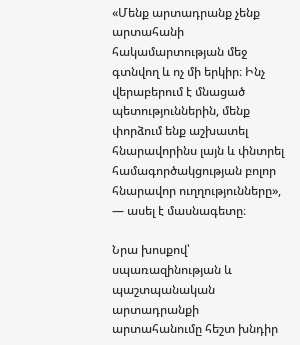«Մենք արտադրանք չենք արտահանի հակամարտության մեջ գտնվող և ոչ մի երկիր։ Ինչ վերաբերում է մնացած պետություններին, մենք փորձում ենք աշխատել հնարավորինս լայն և փնտրել համագործակցության բոլոր հնարավոր ուղղությունները», — ասել է մասնագետը։

Նրա խոսքով՝ սպառազինության և պաշտպանական արտադրանքի արտահանումը հեշտ խնդիր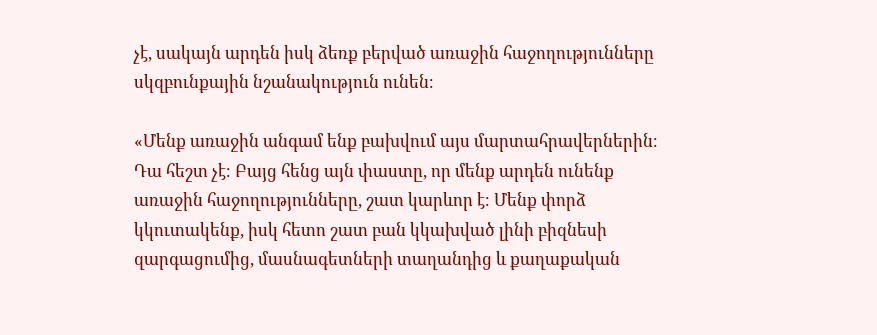չէ, սակայն արդեն իսկ ձեռք բերված առաջին հաջողությունները սկզբունքային նշանակություն ունեն։

«Մենք առաջին անգամ ենք բախվում այս մարտահրավերներին։ Դա հեշտ չէ։ Բայց հենց այն փաստը, որ մենք արդեն ունենք առաջին հաջողությունները, շատ կարևոր է։ Մենք փորձ կկուտակենք, իսկ հետո շատ բան կկախված լինի բիզնեսի զարգացումից, մասնագետների տաղանդից և քաղաքական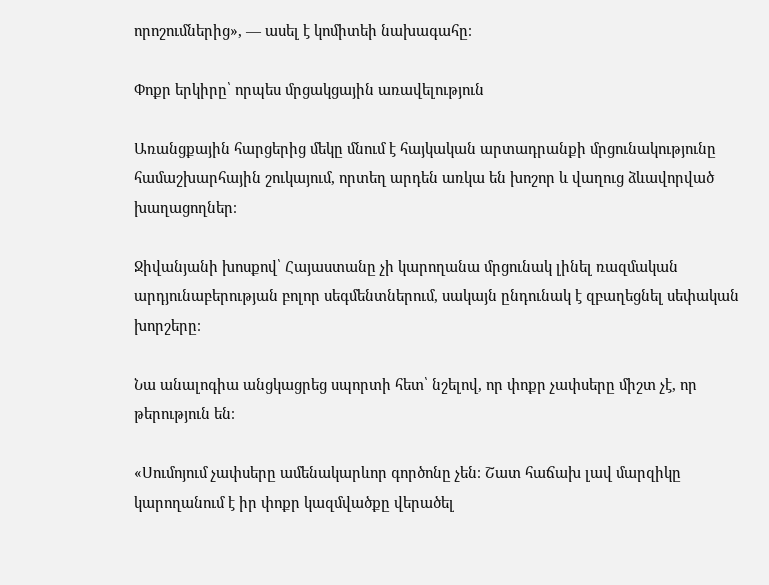որոշումներից», — ասել է կոմիտեի նախագահը։

Փոքր երկիրը՝ որպես մրցակցային առավելություն

Առանցքային հարցերից մեկը մնում է հայկական արտադրանքի մրցունակությունը համաշխարհային շուկայում, որտեղ արդեն առկա են խոշոր և վաղուց ձևավորված խաղացողներ։

Ջիվանյանի խոսքով՝ Հայաստանը չի կարողանա մրցունակ լինել ռազմական արդյունաբերության բոլոր սեգմենտներում, սակայն ընդունակ է զբաղեցնել սեփական խորշերը։

Նա անալոգիա անցկացրեց սպորտի հետ՝ նշելով, որ փոքր չափսերը միշտ չէ, որ թերություն են։

«Սումոյում չափսերը ամենակարևոր գործոնը չեն։ Շատ հաճախ լավ մարզիկը կարողանում է իր փոքր կազմվածքը վերածել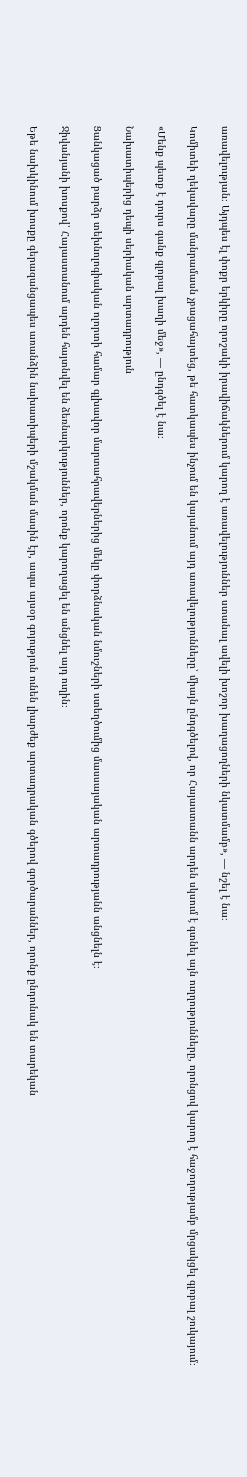առավելության։ Այդպես էլ փոքր երկիրը որոշակի իրավիճակներում կարող է առավելություններ ստանալ ավելի խոշոր խաղացողների նկատմամբ», — նշել է նա։

Կոմիտեի ղեկավարը մանրամասն չբացահայտեց, թե հատկապես ինչում են կայանում այդ առավելությունները՝ միայն ընդգծելով, որ Հայաստանն արդեն սկսում է գտնել այն ուղղությունները, որոնցով կարող է հաջողությամբ մրցակցել գլոբալ շուկայում։

«Մենք պետք է դուրս գանք գլոբալ խաղի մեջ», — ընդգծել է նա։

Նախատիպերից դեպի սերիական արտադրություն

Ցանկացած բարձր տեխնոլոգիական ոլորտի համար գլխավոր մարտահրավերներից մեկը փորձնական նմուշների ստեղծումից մասսայական արտադրությանն անցնելն է։

Ջիվանյանի խոսքով՝ Հայաստանում արդեն հայտնվել են ձեռնարկություններ, որոնք կարողացել են անցնել այդ ուղին։

Եթե նախկինում խոսքը գերազանցապես առանձին նախատիպերի մշակման մասին էր, ապա այսօր գոյություն ունեն լիարժեք արտադրական գծերով գործարաններ, որոնք ընդունակ են տարեկան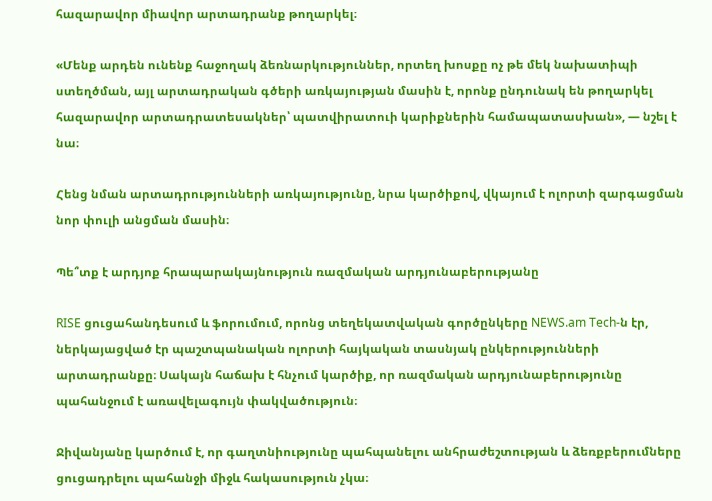հազարավոր միավոր արտադրանք թողարկել։

«Մենք արդեն ունենք հաջողակ ձեռնարկություններ, որտեղ խոսքը ոչ թե մեկ նախատիպի ստեղծման, այլ արտադրական գծերի առկայության մասին է, որոնք ընդունակ են թողարկել հազարավոր արտադրատեսակներ՝ պատվիրատուի կարիքներին համապատասխան», — նշել է նա։

Հենց նման արտադրությունների առկայությունը, նրա կարծիքով, վկայում է ոլորտի զարգացման նոր փուլի անցման մասին։

Պե՞տք է արդյոք հրապարակայնություն ռազմական արդյունաբերությանը

RISE ցուցահանդեսում և ֆորումում, որոնց տեղեկատվական գործընկերը NEWS.am Tech-ն էր, ներկայացված էր պաշտպանական ոլորտի հայկական տասնյակ ընկերությունների արտադրանքը։ Սակայն հաճախ է հնչում կարծիք, որ ռազմական արդյունաբերությունը պահանջում է առավելագույն փակվածություն։

Ջիվանյանը կարծում է, որ գաղտնիությունը պահպանելու անհրաժեշտության և ձեռքբերումները ցուցադրելու պահանջի միջև հակասություն չկա։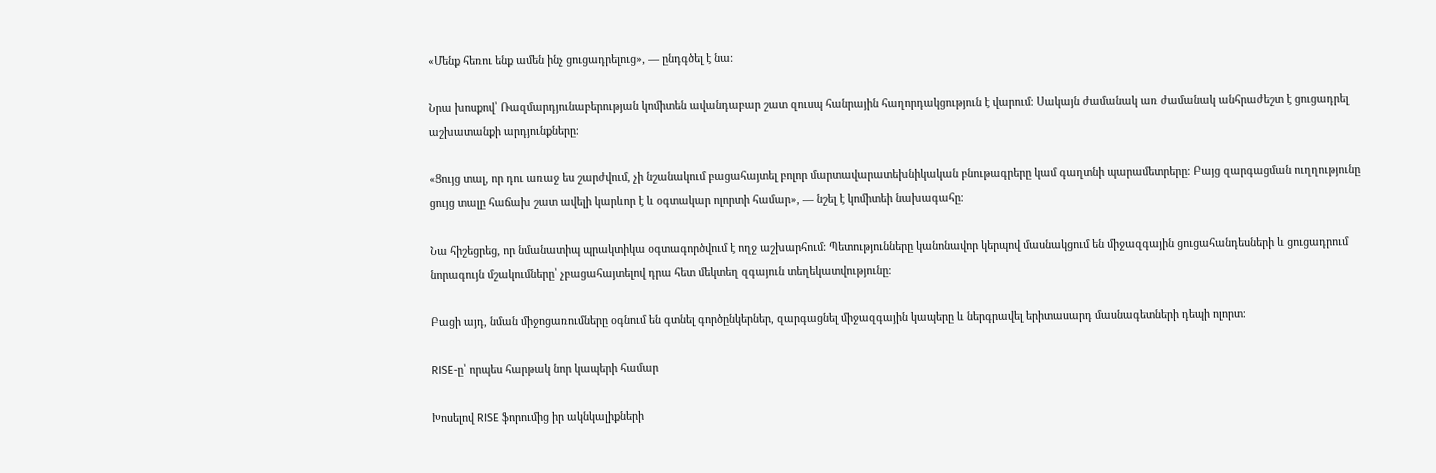«Մենք հեռու ենք ամեն ինչ ցուցադրելուց», — ընդգծել է նա։

Նրա խոսքով՝ Ռազմարդյունաբերության կոմիտեն ավանդաբար շատ զուսպ հանրային հաղորդակցություն է վարում։ Սակայն ժամանակ առ ժամանակ անհրաժեշտ է ցուցադրել աշխատանքի արդյունքները։

«Ցույց տալ, որ դու առաջ ես շարժվում, չի նշանակում բացահայտել բոլոր մարտավարատեխնիկական բնութագրերը կամ գաղտնի պարամետրերը։ Բայց զարգացման ուղղությունը ցույց տալը հաճախ շատ ավելի կարևոր է և օգտակար ոլորտի համար», — նշել է կոմիտեի նախագահը։

Նա հիշեցրեց, որ նմանատիպ պրակտիկա օգտագործվում է ողջ աշխարհում։ Պետությունները կանոնավոր կերպով մասնակցում են միջազգային ցուցահանդեսների և ցուցադրում նորագույն մշակումները՝ չբացահայտելով դրա հետ մեկտեղ զգայուն տեղեկատվությունը։

Բացի այդ, նման միջոցառումները օգնում են գտնել գործընկերներ, զարգացնել միջազգային կապերը և ներգրավել երիտասարդ մասնագետների դեպի ոլորտ։

RISE-ը՝ որպես հարթակ նոր կապերի համար

Խոսելով RISE ֆորումից իր ակնկալիքների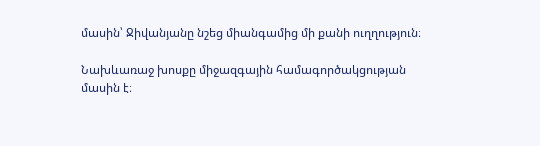մասին՝ Ջիվանյանը նշեց միանգամից մի քանի ուղղություն։

Նախևառաջ խոսքը միջազգային համագործակցության մասին է։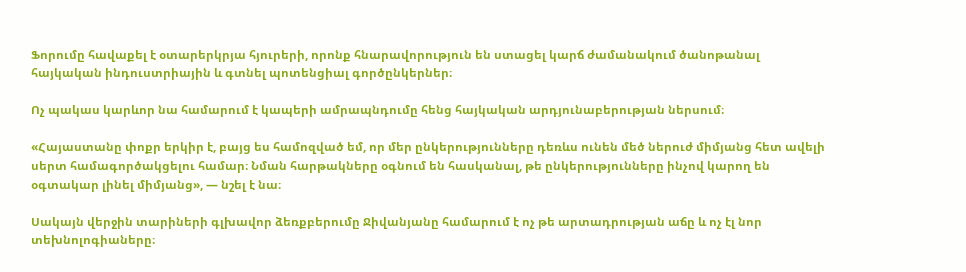Ֆորումը հավաքել է օտարերկրյա հյուրերի, որոնք հնարավորություն են ստացել կարճ ժամանակում ծանոթանալ հայկական ինդուստրիային և գտնել պոտենցիալ գործընկերներ։

Ոչ պակաս կարևոր նա համարում է կապերի ամրապնդումը հենց հայկական արդյունաբերության ներսում։

«Հայաստանը փոքր երկիր է, բայց ես համոզված եմ, որ մեր ընկերությունները դեռևս ունեն մեծ ներուժ միմյանց հետ ավելի սերտ համագործակցելու համար։ Նման հարթակները օգնում են հասկանալ, թե ընկերությունները ինչով կարող են օգտակար լինել միմյանց», — նշել է նա։

Սակայն վերջին տարիների գլխավոր ձեռքբերումը Ջիվանյանը համարում է ոչ թե արտադրության աճը և ոչ էլ նոր տեխնոլոգիաները։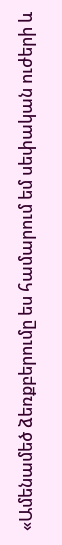«Ամենամեծ ձեռքբերումը ես համարում եմ սեփական ուժերի և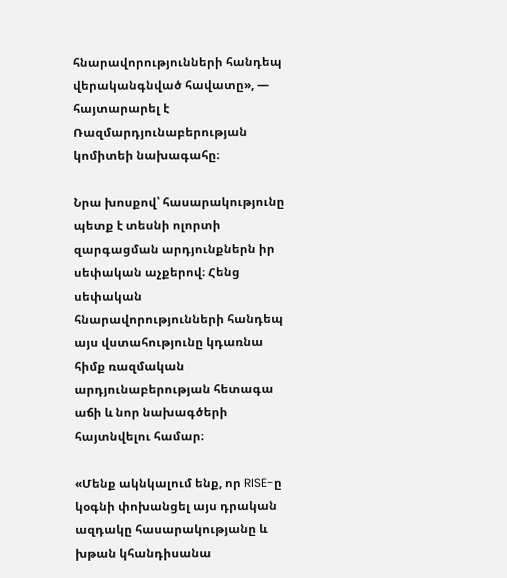հնարավորությունների հանդեպ վերականգնված հավատը», — հայտարարել է Ռազմարդյունաբերության կոմիտեի նախագահը։

Նրա խոսքով՝ հասարակությունը պետք է տեսնի ոլորտի զարգացման արդյունքներն իր սեփական աչքերով։ Հենց սեփական հնարավորությունների հանդեպ այս վստահությունը կդառնա հիմք ռազմական արդյունաբերության հետագա աճի և նոր նախագծերի հայտնվելու համար։

«Մենք ակնկալում ենք, որ RISE-ը կօգնի փոխանցել այս դրական ազդակը հասարակությանը և խթան կհանդիսանա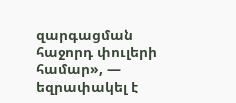զարգացման հաջորդ փուլերի համար», — եզրափակել է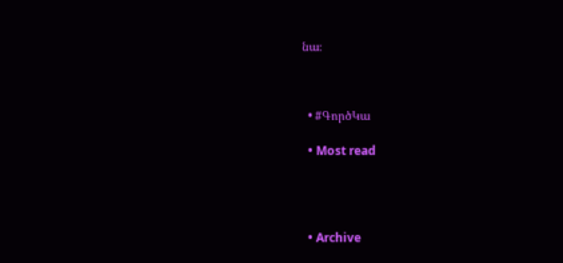նա։



  • #ԳործԿա

  • Most read




  • Archive